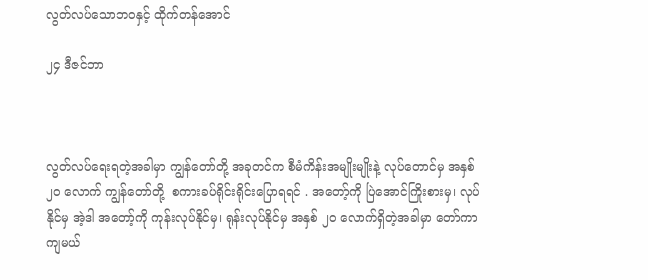လွတ်လပ်သောဘဝနှင့် ထိုက်တန်အောင်

၂၄ ဒီဇင်ဘာ



လွတ်လပ်ရေးရတဲ့အခါမှာ ကျွန်တော်တို့ အခုတင်က စီမံကိန်းအမျိုးမျိုးနဲ့ လုပ်တောင်မှ အနှစ် ၂၀ လောက် ကျွန်တော်တို့  စကားခပ်ရိုင်းရိုင်းပြောရရင် . အတော့်ကို ပြဲအောင်ကြိုးစားမှ၊ လုပ်နိုင်မှ အဲ့ဒါ အတော့်ကို ကုန်းလုပ်နိုင်မှ၊ ရုန်းလုပ်နိုင်မှ အနှစ် ၂၀ လောက်ရှိတဲ့အခါမှာ တော်ကာကျမယ်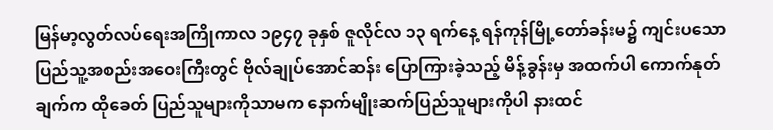မြန်မာ့လွတ်လပ်ရေးအကြိုကာလ ၁၉၄၇ ခုနှစ် ဇူလိုင်လ ၁၃ ရက်နေ့ ရန်ကုန်မြို့တော်ခန်းမ၌ ကျင်းပသော ပြည်သူ့အစည်းအဝေးကြီးတွင် ဗိုလ်ချုပ်အောင်ဆန်း ပြောကြားခဲ့သည့် မိန့်ခွန်းမှ အထက်ပါ ကောက်နုတ်ချက်က ထိုခေတ် ပြည်သူများကိုသာမက နောက်မျိုးဆက်ပြည်သူများကိုပါ နားထင်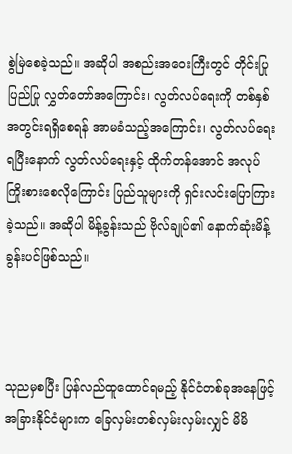စွဲမြဲစေခဲ့သည်။ အဆိုပါ အစည်းအဝေးကြီးတွင် တိုင်းပြုပြည်ပြု လွှတ်တော်အကြောင်း၊ လွတ်လပ်ရေးကို တစ်နှစ်အတွင်းရရှိစေရန် အာမခံသည့်အကြောင်း၊ လွတ်လပ်ရေး ရပြီးနောက် လွတ်လပ်ရေးနှင့် ထိုက်တန်အောင် အလုပ်ကြိုးစားစေလိုကြောင်း ပြည်သူများကို ရှင်းလင်းပြောကြားခဲ့သည်။ အဆိုပါ မိန့်ခွန်းသည် ဗိုလ်ချုပ်၏ နောက်ဆုံးမိန့်ခွန်းပင်ဖြစ်သည်။



သုညမှစပြီး ပြန်လည်ထူထောင်ရမည့် နိုင်ငံတစ်ခုအနေဖြင့် အခြားနိုင်ငံများက ခြေလှမ်းတစ်လှမ်းလှမ်းလျှင် မိမိ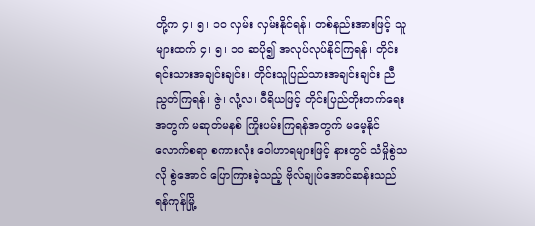တို့က ၄၊ ၅၊ ၁၀ လှမ်း လှမ်းနိုင်ရန်၊ တစ်နည်းအားဖြင့် သူများထက် ၄၊ ၅၊ ၁၀ ဆပို၍ အလုပ်လုပ်နိုင်ကြရန်၊ တိုင်းရင်းသားအချင်းချင်း၊ တိုင်းသူပြည်သားအချင်းချင်း ညီညွတ်ကြရန်၊ ဇွဲ၊ လုံ့လ၊ ဝီရိယဖြင့် တိုင်းပြည်တိုးတက်ရေးအတွက် မဆုတ်မနစ် ကြိုးပမ်းကြရန်အတွက် မမေ့နိုင်လောက်စရာ စကားလုံး ဝေါဟာရများဖြင့် နားတွင် သံမှိုစွဲသလို စွဲအောင် ပြောကြားခဲ့သည့် ဗိုလ်ချုပ်အောင်ဆန်းသည် ရန်ကုန်မြို့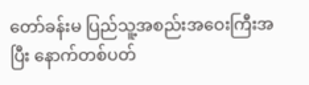တော်ခန်းမ ပြည်သူ့အစည်းအဝေးကြီးအပြီး နောက်တစ်ပတ်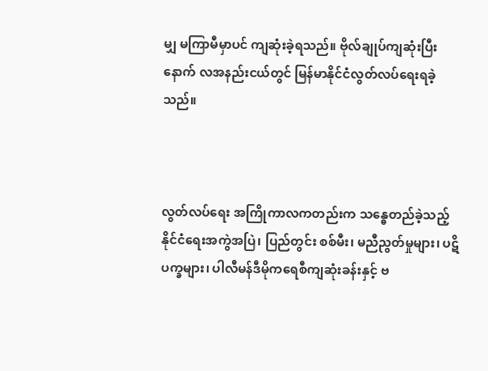မျှ မကြာမီမှာပင် ကျဆုံးခဲ့ရသည်။ ဗိုလ်ချုပ်ကျဆုံးပြီးနောက် လအနည်းငယ်တွင် မြန်မာနိုင်ငံလွတ်လပ်ရေးရခဲ့သည်။



လွတ်လပ်ရေး အကြိုကာလကတည်းက သန္ဓေတည်ခဲ့သည့် နိုင်ငံရေးအကွဲအပြဲ၊ ပြည်တွင်း စစ်မီး၊ မညီညွတ်မှုများ၊ ပဋိပက္ခများ၊ ပါလီမန်ဒီမိုကရေစီကျဆုံးခန်းနှင့် ဗ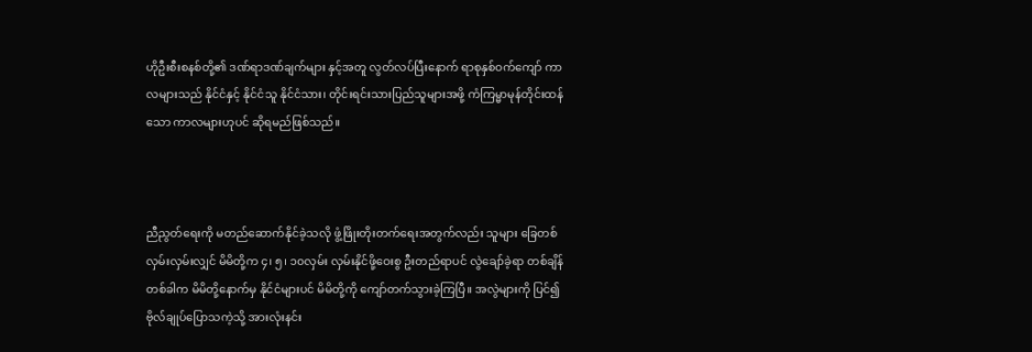ဟိုဦးစီးစနစ်တို့၏ ဒဏ်ရာဒဏ်ချက်များ နှင့်အတူ လွတ်လပ်ပြီးနောက် ရာစုနှစ်ဝက်ကျော် ကာလများသည် နိုင်ငံနှင့် နိုင်ငံသူ နိုင်ငံသား၊ တိုင်းရင်းသားပြည်သူများအဖို့ ကံကြမ္မာမုန်တိုင်းထန်သော ကာလများဟုပင် ဆိုရမည်ဖြစ်သည်။



ညီညွတ်ရေးကို မတည်ဆောက်နိုင်ခဲ့သလို ဖွံ့ဖြိုးတိုးတက်ရေးအတွက်လည်း သူများ ခြေတစ်လှမ်းလှမ်းလျှင် မိမိတို့က ၄၊ ၅၊ ၁၀လှမ်း လှမ်းနိုင်ဖို့ဝေးစွ ဦးတည်ရာပင် လွဲချော်ခဲ့ရာ တစ်ချိန်တစ်ခါက မိမိတို့နောက်မှ နိုင်ငံများပင် မိမိတို့ကို ကျော်တက်သွားခဲ့ကြပြီ။ အလွဲများကို ပြင်၍ ဗိုလ်ချုပ်ပြောသကဲ့သို့ အားလုံးနင်း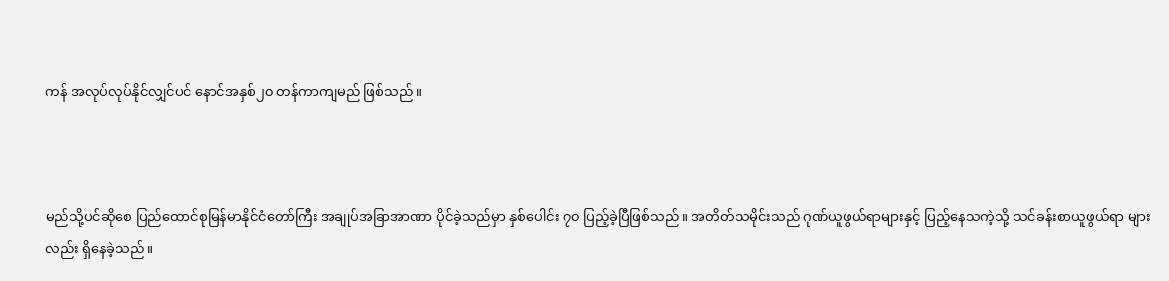ကန် အလုပ်လုပ်နိုင်လျှင်ပင် နောင်အနှစ်၂၀ တန်ကာကျမည် ဖြစ်သည်။



မည်သို့ပင်ဆိုစေ ပြည်ထောင်စုမြန်မာနိုင်ငံတော်ကြီး အချုပ်အခြာအာဏာ ပိုင်ခဲ့သည်မှာ နှစ်ပေါင်း ၇၀ ပြည့်ခဲ့ပြီဖြစ်သည်။ အတိတ်သမိုင်းသည် ဂုဏ်ယူဖွယ်ရာများနှင့် ပြည့်နေသကဲ့သို့ သင်ခန်းစာယူဖွယ်ရာ များလည်း ရှိနေခဲ့သည်။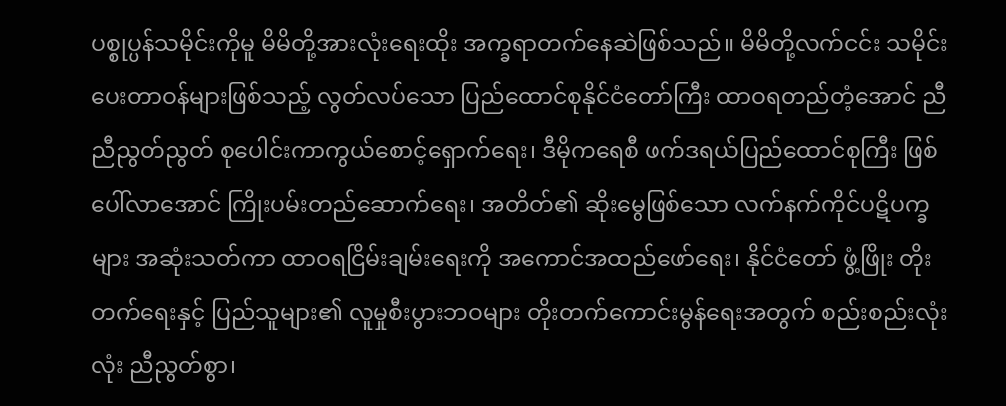ပစ္စုပ္ပန်သမိုင်းကိုမူ မိမိတို့အားလုံးရေးထိုး အက္ခရာတက်နေဆဲဖြစ်သည်။ မိမိတို့လက်ငင်း သမိုင်းပေးတာဝန်များဖြစ်သည့် လွတ်လပ်သော ပြည်ထောင်စုနိုင်ငံတော်ကြီး ထာဝရတည်တံ့အောင် ညီညီညွတ်ညွတ် စုပေါင်းကာကွယ်စောင့်ရှောက်ရေး၊ ဒီမိုကရေစီ ဖက်ဒရယ်ပြည်ထောင်စုကြီး ဖြစ်ပေါ်လာအောင် ကြိုးပမ်းတည်ဆောက်ရေး၊ အတိတ်၏ ဆိုးမွေဖြစ်သော လက်နက်ကိုင်ပဋိပက္ခများ အဆုံးသတ်ကာ ထာဝရငြိမ်းချမ်းရေးကို အကောင်အထည်ဖော်ရေး၊ နိုင်ငံတော် ဖွံ့ဖြိုး တိုးတက်ရေးနှင့် ပြည်သူများ၏ လူမှုစီးပွားဘဝများ တိုးတက်ကောင်းမွန်ရေးအတွက် စည်းစည်းလုံးလုံး ညီညွတ်စွာ၊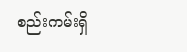စည်းကမ်းရှိ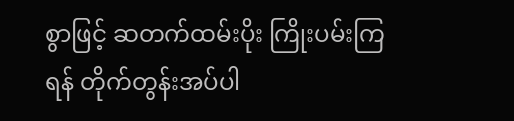စွာဖြင့် ဆတက်ထမ်းပိုး ကြိုးပမ်းကြရန် တိုက်တွန်းအပ်ပါ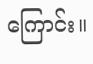ကြောင်း။